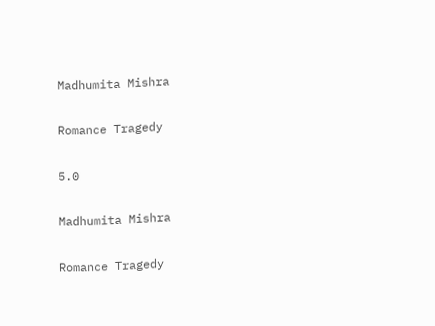Madhumita Mishra

Romance Tragedy

5.0

Madhumita Mishra

Romance Tragedy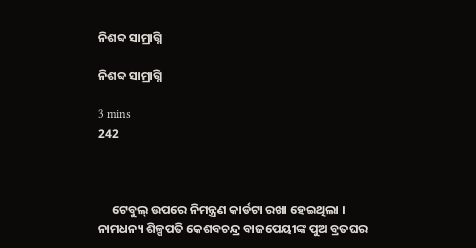ନିଶବ୍ଦ ସାମ୍ରାଗ୍ନି

ନିଶବ୍ଦ ସାମ୍ରାଗ୍ନି

3 mins
242



     ଟେବୁଲ୍ ଉପରେ ନିମନ୍ତ୍ରଣ କାର୍ଡଟା ରଖା ହେଇଥିଲା । ନାମଧନ୍ୟ ଶିଳ୍ପପତି କେଶବଚନ୍ଦ୍ର ବାଜପେୟୀଙ୍କ ପୁଅ ବ୍ରତଘର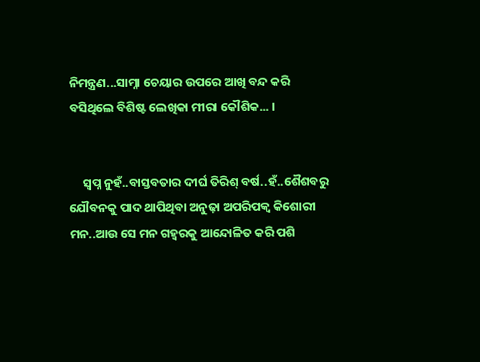ନିମନ୍ତ୍ରଣ...ସାମ୍ନା ଚେୟାର ଉପରେ ଆଖି ବନ୍ଦ କରି ବସିଥିଲେ ବିଶିଷ୍ଟ ଲେଖିକା ମୀରା କୌଶିକ... ।


     ସ୍ବପ୍ନ ନୁହଁ..ବାସ୍ତବତାର ଦୀର୍ଘ ତିରିଶ୍ ବର୍ଷ..ହଁ..ଶୈଶବରୁ ଯୌବନକୁ ପାଦ ଥାପିଥିବା ଅନୁଢ଼ା ଅପରିପକ୍ଵ କିଶୋରୀ ମନ..ଆଉ ସେ ମନ ଗହ୍ୱରକୁ ଆନ୍ଦୋଳିତ କରି ପଶି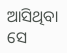ଆସିଥିବା ସେ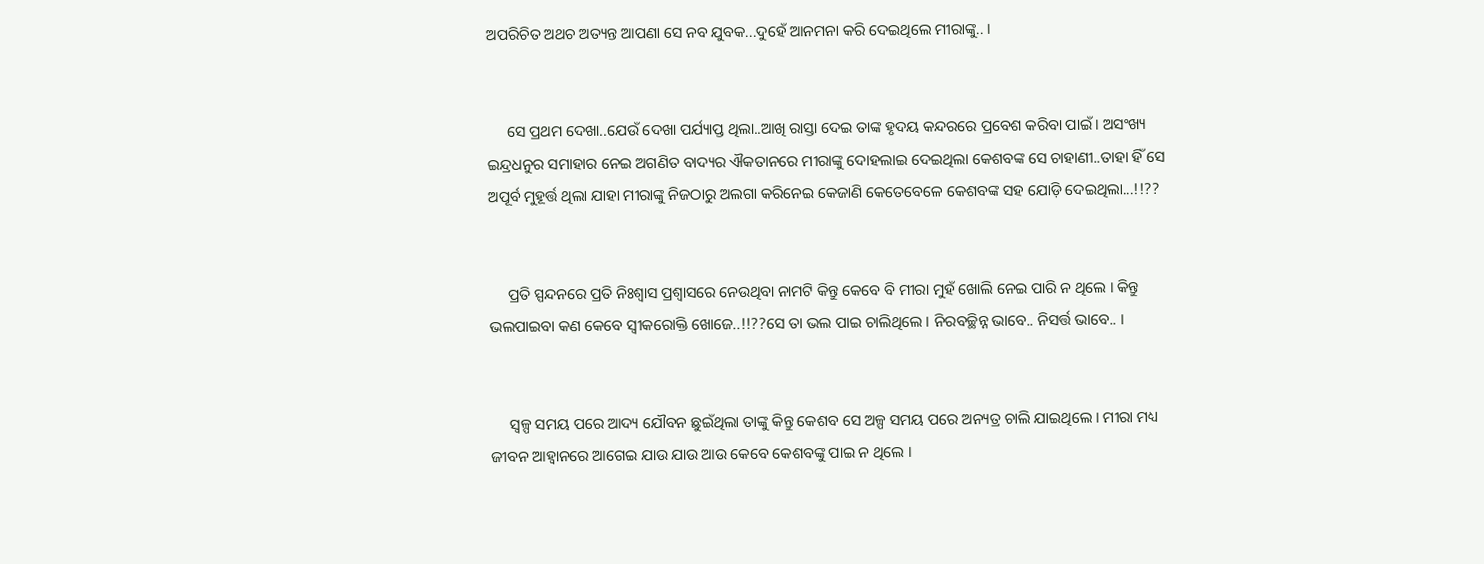ଅପରିଚିତ ଅଥଚ ଅତ୍ୟନ୍ତ ଆପଣା ସେ ନବ ଯୁବକ...ଦୁହେଁ ଆନମନା କରି ଦେଇଥିଲେ ମୀରାଙ୍କୁ.. ।


     ସେ ପ୍ରଥମ ଦେଖା..ଯେଉଁ ଦେଖା ପର୍ଯ୍ୟାପ୍ତ ଥିଲା..ଆଖି ରାସ୍ତା ଦେଇ ତାଙ୍କ ହୃଦୟ କନ୍ଦରରେ ପ୍ରବେଶ କରିବା ପାଇଁ । ଅସଂଖ୍ୟ ଇନ୍ଦ୍ରଧନୁର ସମାହାର ନେଇ ଅଗଣିତ ବାଦ୍ୟର ଐକତାନରେ ମୀରାଙ୍କୁ ଦୋହଲାଇ ଦେଇଥିଲା କେଶବଙ୍କ ସେ ଚାହାଣୀ..ତାହା ହିଁ ସେ ଅପୂର୍ବ ମୁହୂର୍ତ୍ତ ଥିଲା ଯାହା ମୀରାଙ୍କୁ ନିଜଠାରୁ ଅଲଗା କରିନେଇ କେଜାଣି କେତେବେଳେ କେଶବଙ୍କ ସହ ଯୋଡ଼ି ଦେଇଥିଲା...!!??


     ପ୍ରତି ସ୍ପନ୍ଦନରେ ପ୍ରତି ନିଃଶ୍ୱାସ ପ୍ରଶ୍ୱାସରେ ନେଉଥିବା ନାମଟି କିନ୍ତୁ କେବେ ବି ମୀରା ମୁହଁ ଖୋଲି ନେଇ ପାରି ନ ଥିଲେ । କିନ୍ତୁ ଭଲପାଇବା କଣ କେବେ ସ୍ଵୀକରୋକ୍ତି ଖୋଜେ..!!??ସେ ତା ଭଲ ପାଇ ଚାଲିଥିଲେ । ନିରବଚ୍ଛିନ୍ନ ଭାବେ.. ନିସର୍ତ୍ତ ଭାବେ.. ।


     ସ୍ୱଳ୍ପ ସମୟ ପରେ ଆଦ୍ୟ ଯୌବନ ଛୁଇଁଥିଲା ତାଙ୍କୁ କିନ୍ତୁ କେଶବ ସେ ଅଳ୍ପ ସମୟ ପରେ ଅନ୍ୟତ୍ର ଚାଲି ଯାଇଥିଲେ । ମୀରା ମଧ୍ୟ ଜୀବନ ଆହ୍ବାନରେ ଆଗେଇ ଯାଉ ଯାଉ ଆଉ କେବେ କେଶବଙ୍କୁ ପାଇ ନ ଥିଲେ ।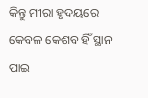କିନ୍ତୁ ମୀରା ହୃଦୟରେ କେବଳ କେଶବ ହିଁ ସ୍ଥାନ ପାଇ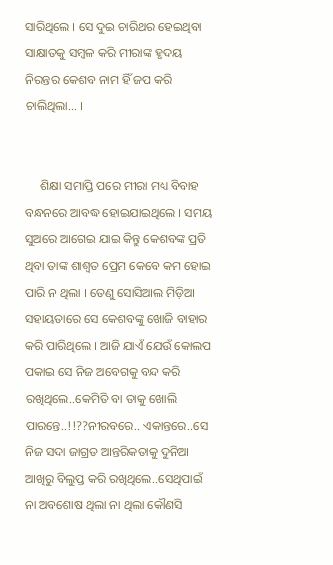ସାରିଥିଲେ । ସେ ଦୁଇ ଚାରିଥର ହେଇଥିବା ସାକ୍ଷାତକୁ ସମ୍ବଳ କରି ମୀରାଙ୍କ ହୃଦୟ ନିରନ୍ତର କେଶବ ନାମ ହିଁ ଜପ କରି ଚାଲିଥିଲା... ।


     ଶିକ୍ଷା ସମାପ୍ତି ପରେ ମୀରା ମଧ୍ୟ ବିବାହ ବନ୍ଧନରେ ଆବଦ୍ଧ ହୋଇଯାଇଥିଲେ । ସମୟ ସୁଅରେ ଆଗେଇ ଯାଇ କିନ୍ତୁ କେଶବଙ୍କ ପ୍ରତି ଥିବା ତାଙ୍କ ଶାଶ୍ଵତ ପ୍ରେମ କେବେ କମ ହୋଇ ପାରି ନ ଥିଲା । ତେଣୁ ସୋସିଆଲ ମିଡ଼ିଆ ସହାୟତାରେ ସେ କେଶବଙ୍କୁ ଖୋଜି ବାହାର କରି ପାରିଥିଲେ । ଆଜି ଯାଏଁ ଯେଉଁ କୋଲପ ପକାଇ ସେ ନିଜ ଅବେଗକୁ ବନ୍ଦ କରି ରଖିଥିଲେ..କେମିତି ବା ତାକୁ ଖୋଲି ପାରନ୍ତେ..!!??ନୀରବରେ.. ଏକାନ୍ତରେ..ସେ ନିଜ ସଦା ଜାଗ୍ରତ ଆନ୍ତରିକତାକୁ ଦୁନିଆ ଆଖିରୁ ବିଲୁପ୍ତ କରି ରଖିଥିଲେ..ସେଥିପାଇଁ ନା ଅବଶୋଷ ଥିଲା ନା ଥିଲା କୌଣସି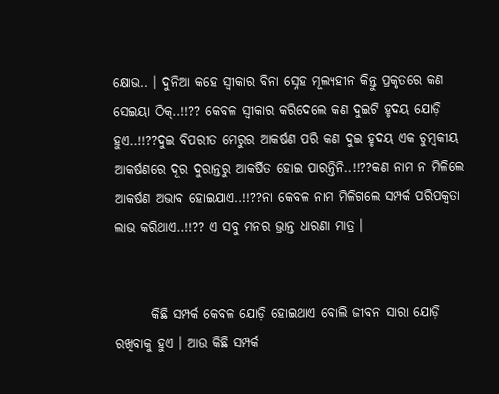କ୍ଷୋଭ.. । ଦୁନିଆ କହେ ସ୍ଵୀକାର ବିନା ସ୍ନେହ ମୂଲ୍ୟହୀନ କିନ୍ତୁ ପ୍ରକୃତରେ କଣ ସେଇୟା ଠିକ୍..!!?? କେବଳ ସ୍ଵୀକାର କରିଦେଲେ କଣ ଦୁଇଟି ହୃଦୟ ଯୋଡ଼ି ହୁଏ..!!??ଦୁଇ ବିପରୀତ ମେରୁର ଆକର୍ଷଣ ପରି କଣ ଦୁଇ ହୃଦୟ ଏକ ଚୁମ୍ବକୀୟ ଆକର୍ଷଣରେ ଦୂର ଦୁରାନ୍ତରୁ ଆକର୍ଷିତ ହୋଇ ପାରନ୍ତିନି..!!??କଣ ନାମ ନ ମିଳିଲେ ଆକର୍ଷଣ ଅଭାବ ହୋଇଯାଏ..!!??ନା କେବଳ ନାମ ମିଳିଗଲେ ସମ୍ପର୍କ ପରିପକ୍ୱତା ଲାଭ କରିଥାଏ..!!?? ଏ ସବୁ ମନର ଭ୍ରାନ୍ତ ଧାରଣା ମାତ୍ର ।


       କିଛି ସମ୍ପର୍କ କେବଳ ଯୋଡ଼ି ହୋଇଥାଏ ବୋଲି ଜୀବନ ସାରା ଯୋଡ଼ି ରଖିବାକୁ ହୁଏ । ଆଉ କିଛି ସମ୍ପର୍କ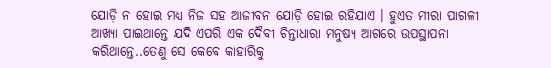ଯୋଡ଼ି ନ ହୋଇ ମଧ୍ୟ ନିଜ ସହ ଆଜୀବନ ଯୋଡ଼ି ହୋଇ ରହିଯାଏ । ହୁଏତ ମୀରା ପାଗଳୀ ଆଖ୍ୟା ପାଇଥାନ୍ତେ ଯଦି ଏପରି ଏକ ଦୈବୀ ଚିନ୍ତାଧାରା ମନୁଷ୍ୟ ଆଗରେ ଉପସ୍ଥାପନା କରିଥାନ୍ତେ..ତେଣୁ ସେ କେବେ କାହାରିକୁ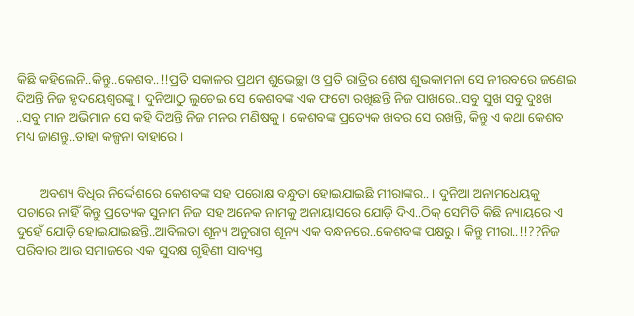କିଛି କହିଲେନି..କିନ୍ତୁ..କେଶବ..!!ପ୍ରତି ସକାଳର ପ୍ରଥମ ଶୁଭେଚ୍ଛା ଓ ପ୍ରତି ରାତ୍ରିର ଶେଷ ଶୁଭକାମନା ସେ ନୀରବରେ ଜଣେଇ ଦିଅନ୍ତି ନିଜ ହୃଦୟେଶ୍ଵରଙ୍କୁ । ଦୁନିଆଠୁ ଲୁଚେଇ ସେ କେଶବଙ୍କ ଏକ ଫଟୋ ରଖିଛନ୍ତି ନିଜ ପାଖରେ..ସବୁ ସୁଖ ସବୁ ଦୁଃଖ ..ସବୁ ମାନ ଅଭିମାନ ସେ କହି ଦିଅନ୍ତି ନିଜ ମନର ମଣିଷକୁ । କେଶବଙ୍କ ପ୍ରତ୍ୟେକ ଖବର ସେ ରଖନ୍ତି, କିନ୍ତୁ ଏ କଥା କେଶବ ମଧ୍ୟ ଜାଣନ୍ତୁ..ତାହା କଳ୍ପନା ବାହାରେ ।


       ଅବଶ୍ୟ ବିଧିର ନିର୍ଦ୍ଦେଶରେ କେଶବଙ୍କ ସହ ପରୋକ୍ଷ ବନ୍ଧୁତା ହୋଇଯାଇଛି ମୀରାଙ୍କର.. । ଦୁନିଆ ଅନାମଧେୟକୁ ପଚାରେ ନାହିଁ କିନ୍ତୁ ପ୍ରତ୍ୟେକ ସୁନାମ ନିଜ ସହ ଅନେକ ନାମକୁ ଅନାୟାସରେ ଯୋଡ଼ି ଦିଏ..ଠିକ୍ ସେମିତି କିଛି ନ୍ୟାୟରେ ଏ ଦୁହେଁ ଯୋଡ଼ି ହୋଇଯାଇଛନ୍ତି..ଆବିଲତା ଶୂନ୍ୟ ଅନୁରାଗ ଶୂନ୍ୟ ଏକ ବନ୍ଧନରେ..କେଶବଙ୍କ ପକ୍ଷରୁ । କିନ୍ତୁ ମୀରା..!!??ନିଜ ପରିବାର ଆଉ ସମାଜରେ ଏକ ସୁଦକ୍ଷ ଗୃହିଣୀ ସାବ୍ୟସ୍ତ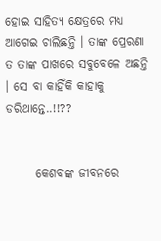ହୋଇ ସାହିତ୍ୟ କ୍ଷେତ୍ରରେ ମଧ୍ୟ ଆଗେଇ ଚାଲିଛନ୍ତି । ତାଙ୍କ ପ୍ରେରଣା ତ ତାଙ୍କ ପାଖରେ ସବୁବେଳେ ଅଛନ୍ତି । ସେ ବା କାହିଁକି କାହାକୁ ଡରିଥାନ୍ତେ..!!??


      କେଶବଙ୍କ ଜୀବନରେ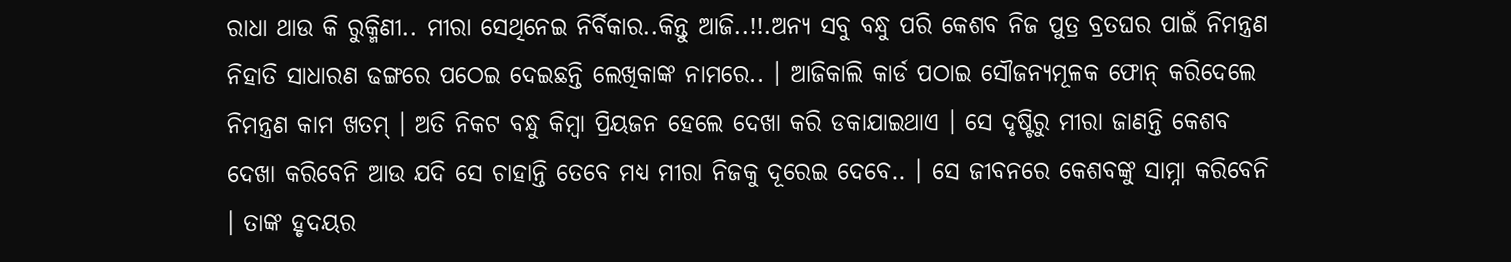ରାଧା ଥାଉ କି ରୁକ୍ମିଣୀ.. ମୀରା ସେଥିନେଇ ନିର୍ବିକାର..କିନ୍ତୁ ଆଜି..!!.ଅନ୍ୟ ସବୁ ବନ୍ଧୁ ପରି କେଶବ ନିଜ ପୁତ୍ର ବ୍ରତଘର ପାଇଁ ନିମନ୍ତ୍ରଣ ନିହାତି ସାଧାରଣ ଢଙ୍ଗରେ ପଠେଇ ଦେଇଛନ୍ତି ଲେଖିକାଙ୍କ ନାମରେ.. । ଆଜିକାଲି କାର୍ଡ ପଠାଇ ସୌଜନ୍ୟମୂଳକ ଫୋନ୍ କରିଦେଲେ ନିମନ୍ତ୍ରଣ କାମ ଖତମ୍ । ଅତି ନିକଟ ବନ୍ଧୁ କିମ୍ବା ପ୍ରିୟଜନ ହେଲେ ଦେଖା କରି ଡକାଯାଇଥାଏ । ସେ ଦୃଷ୍ଟିରୁ ମୀରା ଜାଣନ୍ତି କେଶବ ଦେଖା କରିବେନି ଆଉ ଯଦି ସେ ଚାହାନ୍ତି ତେବେ ମଧ୍ୟ ମୀରା ନିଜକୁ ଦୂରେଇ ଦେବେ.. । ସେ ଜୀବନରେ କେଶବଙ୍କୁ ସାମ୍ନା କରିବେନି । ତାଙ୍କ ହୃଦୟର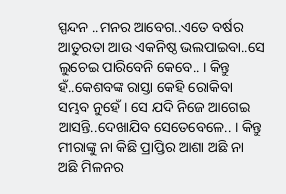ସ୍ପନ୍ଦନ ..ମନର ଆବେଗ..ଏତେ ବର୍ଷର ଆତୁରତା ଆଉ ଏକନିଷ୍ଠ ଭଲପାଇବା..ସେ ଲୁଚେଇ ପାରିବେନି କେବେ.. । କିନ୍ତୁ ହଁ..କେଶବଙ୍କ ରାସ୍ତା କେହି ରୋକିବା ସମ୍ଭବ ନୁହେଁ । ସେ ଯଦି ନିଜେ ଆଗେଇ ଆସନ୍ତି..ଦେଖାଯିବ ସେତେବେଳେ.. । କିନ୍ତୁ ମୀରାଙ୍କୁ ନା କିଛି ପ୍ରାପ୍ତିର ଆଶା ଅଛି ନା ଅଛି ମିଳନର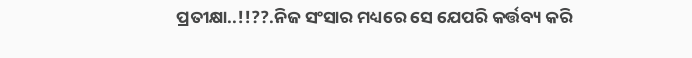ପ୍ରତୀକ୍ଷା..!!??.ନିଜ ସଂସାର ମଧ୍ୟରେ ସେ ଯେପରି କର୍ତ୍ତବ୍ୟ କରି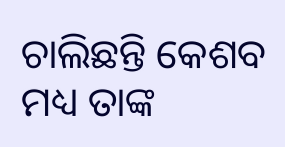ଚାଲିଛନ୍ତି କେଶବ ମଧ୍ୟ ତାଙ୍କ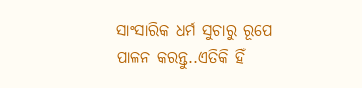ସାଂସାରିକ ଧର୍ମ ସୁଚାରୁ ରୂପେ ପାଳନ କରନ୍ତୁ..ଏତିକି ହିଁ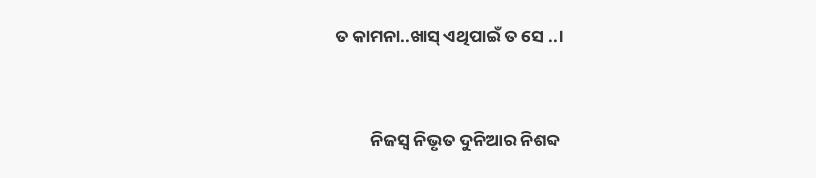ତ କାମନା..ଖାସ୍ ଏଥିପାଇଁ ତ ସେ ..।


         ନିଜସ୍ବ ନିଭୃତ ଦୁନିଆର ନିଶବ୍ଦ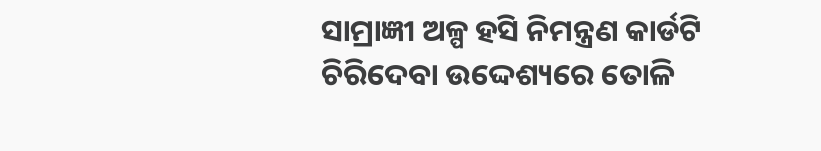ସାମ୍ରାଜ୍ଞୀ ଅଳ୍ପ ହସି ନିମନ୍ତ୍ରଣ କାର୍ଡଟି ଚିରିଦେବା ଉଦ୍ଦେଶ୍ୟରେ ତୋଳି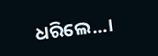ଧରିଲେ...।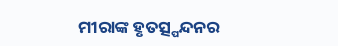ମୀରାଙ୍କ ହୃତତ୍ସ୍ପନ୍ଦନର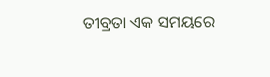ତୀବ୍ରତା ଏକ ସମୟରେ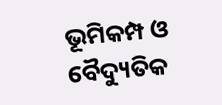ଭୂମିକମ୍ପ ଓ ବୈଦ୍ୟୁତିକ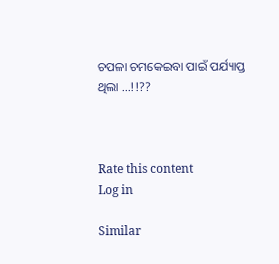ଚପଳା ଚମକେଇବା ପାଇଁ ପର୍ଯ୍ୟାପ୍ତ ଥିଲା ...!!??



Rate this content
Log in

Similar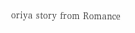oriya story from Romance